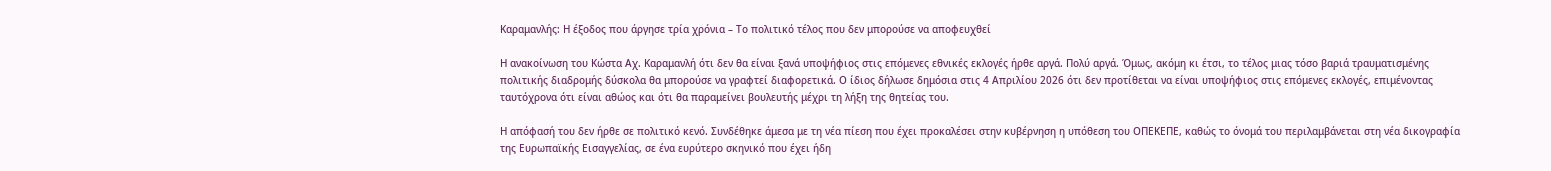Καραμανλής: Η έξοδος που άργησε τρία χρόνια – Το πολιτικό τέλος που δεν μπορούσε να αποφευχθεί

Η ανακοίνωση του Κώστα Αχ. Καραμανλή ότι δεν θα είναι ξανά υποψήφιος στις επόμενες εθνικές εκλογές ήρθε αργά. Πολύ αργά. Όμως, ακόμη κι έτσι, το τέλος μιας τόσο βαριά τραυματισμένης πολιτικής διαδρομής δύσκολα θα μπορούσε να γραφτεί διαφορετικά. Ο ίδιος δήλωσε δημόσια στις 4 Απριλίου 2026 ότι δεν προτίθεται να είναι υποψήφιος στις επόμενες εκλογές, επιμένοντας ταυτόχρονα ότι είναι αθώος και ότι θα παραμείνει βουλευτής μέχρι τη λήξη της θητείας του.

Η απόφασή του δεν ήρθε σε πολιτικό κενό. Συνδέθηκε άμεσα με τη νέα πίεση που έχει προκαλέσει στην κυβέρνηση η υπόθεση του ΟΠΕΚΕΠΕ, καθώς το όνομά του περιλαμβάνεται στη νέα δικογραφία της Ευρωπαϊκής Εισαγγελίας, σε ένα ευρύτερο σκηνικό που έχει ήδη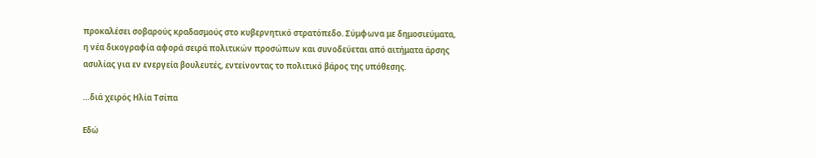προκαλέσει σοβαρούς κραδασμούς στο κυβερνητικό στρατόπεδο. Σύμφωνα με δημοσιεύματα, η νέα δικογραφία αφορά σειρά πολιτικών προσώπων και συνοδεύεται από αιτήματα άρσης ασυλίας για εν ενεργεία βουλευτές, εντείνοντας το πολιτικό βάρος της υπόθεσης.

…διά χειρός Hλία Τσίπα

Εδώ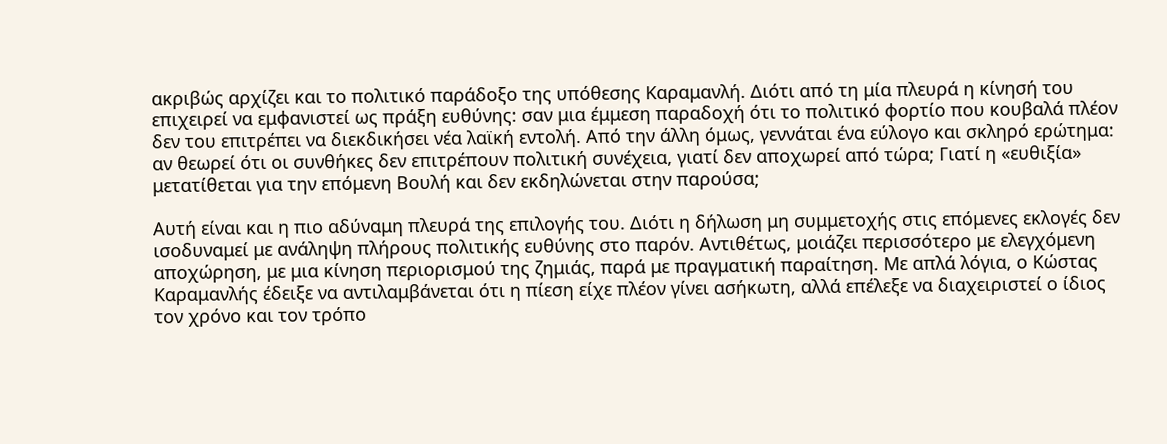ακριβώς αρχίζει και το πολιτικό παράδοξο της υπόθεσης Καραμανλή. Διότι από τη μία πλευρά η κίνησή του επιχειρεί να εμφανιστεί ως πράξη ευθύνης: σαν μια έμμεση παραδοχή ότι το πολιτικό φορτίο που κουβαλά πλέον δεν του επιτρέπει να διεκδικήσει νέα λαϊκή εντολή. Από την άλλη όμως, γεννάται ένα εύλογο και σκληρό ερώτημα: αν θεωρεί ότι οι συνθήκες δεν επιτρέπουν πολιτική συνέχεια, γιατί δεν αποχωρεί από τώρα; Γιατί η «ευθιξία» μετατίθεται για την επόμενη Βουλή και δεν εκδηλώνεται στην παρούσα;

Αυτή είναι και η πιο αδύναμη πλευρά της επιλογής του. Διότι η δήλωση μη συμμετοχής στις επόμενες εκλογές δεν ισοδυναμεί με ανάληψη πλήρους πολιτικής ευθύνης στο παρόν. Αντιθέτως, μοιάζει περισσότερο με ελεγχόμενη αποχώρηση, με μια κίνηση περιορισμού της ζημιάς, παρά με πραγματική παραίτηση. Με απλά λόγια, ο Κώστας Καραμανλής έδειξε να αντιλαμβάνεται ότι η πίεση είχε πλέον γίνει ασήκωτη, αλλά επέλεξε να διαχειριστεί ο ίδιος τον χρόνο και τον τρόπο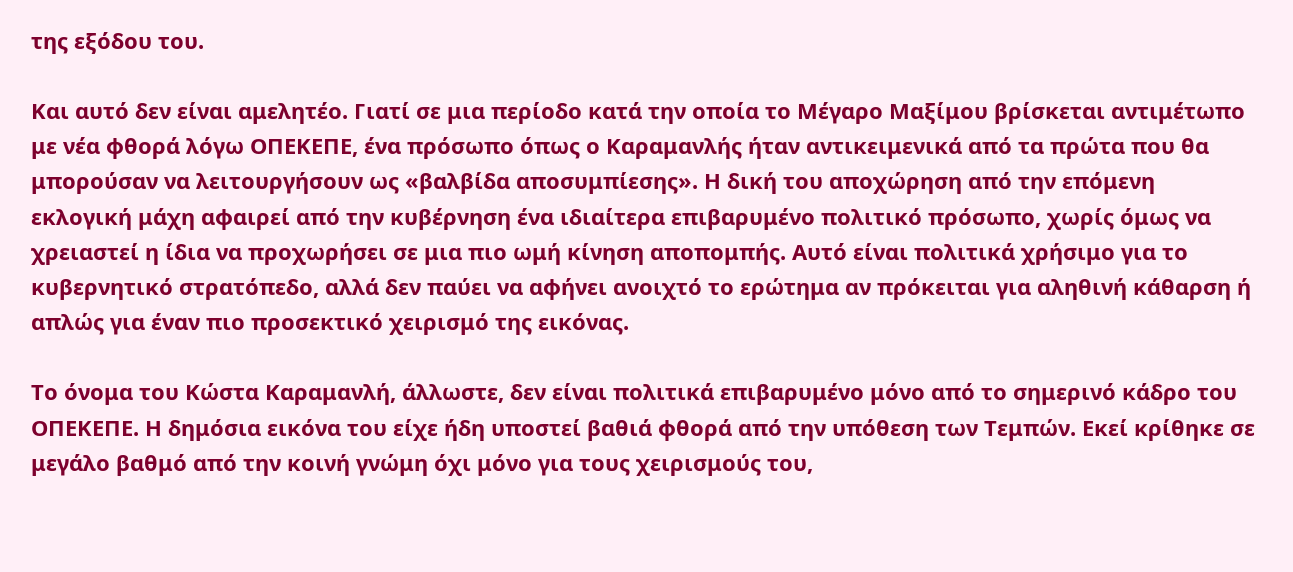της εξόδου του.

Και αυτό δεν είναι αμελητέο. Γιατί σε μια περίοδο κατά την οποία το Μέγαρο Μαξίμου βρίσκεται αντιμέτωπο με νέα φθορά λόγω ΟΠΕΚΕΠΕ, ένα πρόσωπο όπως ο Καραμανλής ήταν αντικειμενικά από τα πρώτα που θα μπορούσαν να λειτουργήσουν ως «βαλβίδα αποσυμπίεσης». Η δική του αποχώρηση από την επόμενη εκλογική μάχη αφαιρεί από την κυβέρνηση ένα ιδιαίτερα επιβαρυμένο πολιτικό πρόσωπο, χωρίς όμως να χρειαστεί η ίδια να προχωρήσει σε μια πιο ωμή κίνηση αποπομπής. Αυτό είναι πολιτικά χρήσιμο για το κυβερνητικό στρατόπεδο, αλλά δεν παύει να αφήνει ανοιχτό το ερώτημα αν πρόκειται για αληθινή κάθαρση ή απλώς για έναν πιο προσεκτικό χειρισμό της εικόνας.

Το όνομα του Κώστα Καραμανλή, άλλωστε, δεν είναι πολιτικά επιβαρυμένο μόνο από το σημερινό κάδρο του ΟΠΕΚΕΠΕ. Η δημόσια εικόνα του είχε ήδη υποστεί βαθιά φθορά από την υπόθεση των Τεμπών. Εκεί κρίθηκε σε μεγάλο βαθμό από την κοινή γνώμη όχι μόνο για τους χειρισμούς του,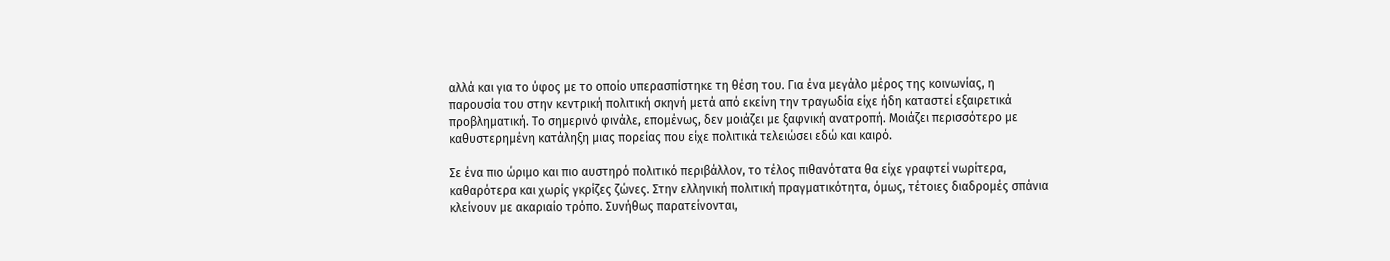αλλά και για το ύφος με το οποίο υπερασπίστηκε τη θέση του. Για ένα μεγάλο μέρος της κοινωνίας, η παρουσία του στην κεντρική πολιτική σκηνή μετά από εκείνη την τραγωδία είχε ήδη καταστεί εξαιρετικά προβληματική. Το σημερινό φινάλε, επομένως, δεν μοιάζει με ξαφνική ανατροπή. Μοιάζει περισσότερο με καθυστερημένη κατάληξη μιας πορείας που είχε πολιτικά τελειώσει εδώ και καιρό.

Σε ένα πιο ώριμο και πιο αυστηρό πολιτικό περιβάλλον, το τέλος πιθανότατα θα είχε γραφτεί νωρίτερα, καθαρότερα και χωρίς γκρίζες ζώνες. Στην ελληνική πολιτική πραγματικότητα, όμως, τέτοιες διαδρομές σπάνια κλείνουν με ακαριαίο τρόπο. Συνήθως παρατείνονται,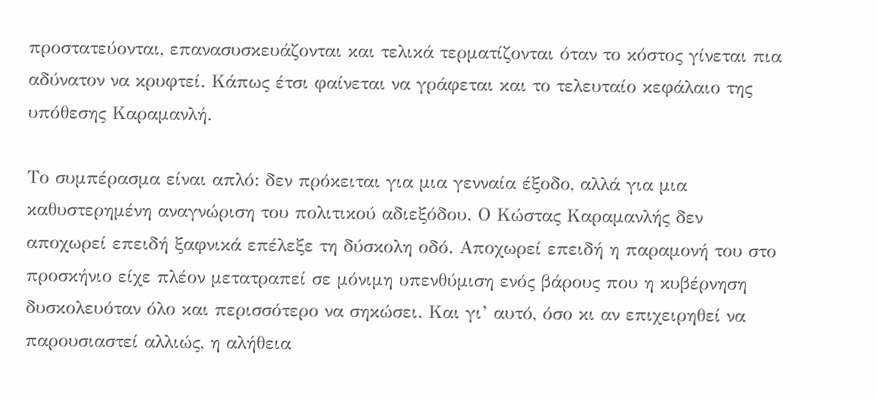προστατεύονται, επανασυσκευάζονται και τελικά τερματίζονται όταν το κόστος γίνεται πια αδύνατον να κρυφτεί. Κάπως έτσι φαίνεται να γράφεται και το τελευταίο κεφάλαιο της υπόθεσης Καραμανλή.

Το συμπέρασμα είναι απλό: δεν πρόκειται για μια γενναία έξοδο, αλλά για μια καθυστερημένη αναγνώριση του πολιτικού αδιεξόδου. Ο Κώστας Καραμανλής δεν αποχωρεί επειδή ξαφνικά επέλεξε τη δύσκολη οδό. Αποχωρεί επειδή η παραμονή του στο προσκήνιο είχε πλέον μετατραπεί σε μόνιμη υπενθύμιση ενός βάρους που η κυβέρνηση δυσκολευόταν όλο και περισσότερο να σηκώσει. Και γι’ αυτό, όσο κι αν επιχειρηθεί να παρουσιαστεί αλλιώς, η αλήθεια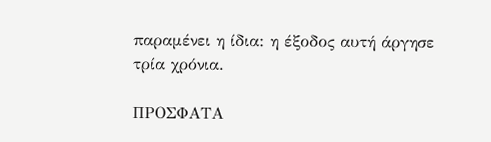παραμένει η ίδια: η έξοδος αυτή άργησε τρία χρόνια.

ΠΡΟΣΦΑΤΑ